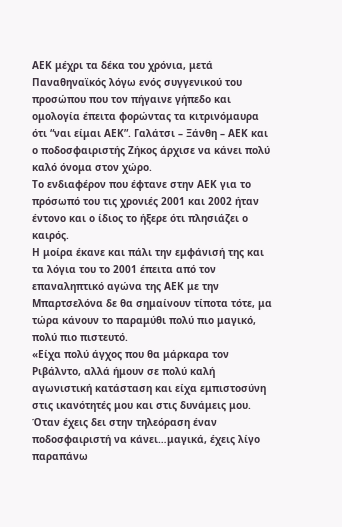ΑΕΚ μέχρι τα δέκα του χρόνια, μετά Παναθηναϊκός λόγω ενός συγγενικού του προσώπου που τον πήγαινε γήπεδο και ομολογία έπειτα φορώντας τα κιτρινόμαυρα ότι “ναι είμαι ΑΕΚ”. Γαλάτσι – Ξάνθη – ΑΕΚ και ο ποδοσφαιριστής Ζήκος άρχισε να κάνει πολύ καλό όνομα στον χώρο.
Το ενδιαφέρον που έφτανε στην ΑΕΚ για το πρόσωπό του τις χρονιές 2001 και 2002 ήταν έντονο και ο ίδιος το ήξερε ότι πλησιάζει ο καιρός.
Η μοίρα έκανε και πάλι την εμφάνισή της και τα λόγια του το 2001 έπειτα από τον επαναληπτικό αγώνα της ΑΕΚ με την Μπαρτσελόνα δε θα σημαίνουν τίποτα τότε, μα τώρα κάνουν το παραμύθι πολύ πιο μαγικό, πολύ πιο πιστευτό.
«Είχα πολύ άγχος που θα μάρκαρα τον Ριβάλντο, αλλά ήμουν σε πολύ καλή αγωνιστική κατάσταση και είχα εμπιστοσύνη στις ικανότητές μου και στις δυνάμεις μου.
Όταν έχεις δει στην τηλεόραση έναν ποδοσφαιριστή να κάνει…μαγικά, έχεις λίγο παραπάνω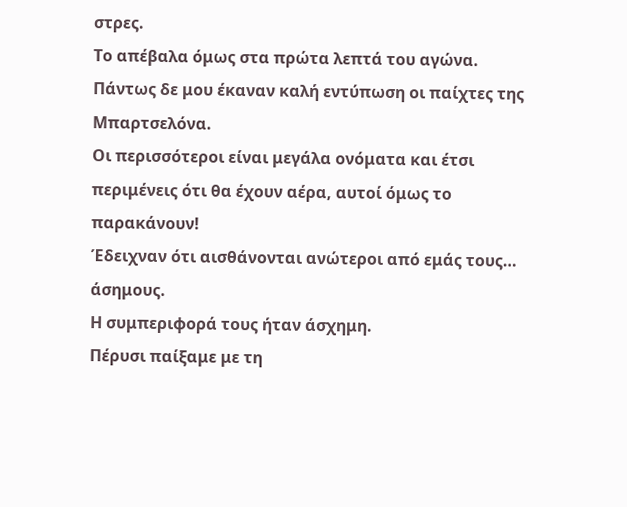στρες.
Το απέβαλα όμως στα πρώτα λεπτά του αγώνα.
Πάντως δε μου έκαναν καλή εντύπωση οι παίχτες της Μπαρτσελόνα.
Οι περισσότεροι είναι μεγάλα ονόματα και έτσι περιμένεις ότι θα έχουν αέρα, αυτοί όμως το παρακάνουν!
Έδειχναν ότι αισθάνονται ανώτεροι από εμάς τους… άσημους.
Η συμπεριφορά τους ήταν άσχημη.
Πέρυσι παίξαμε με τη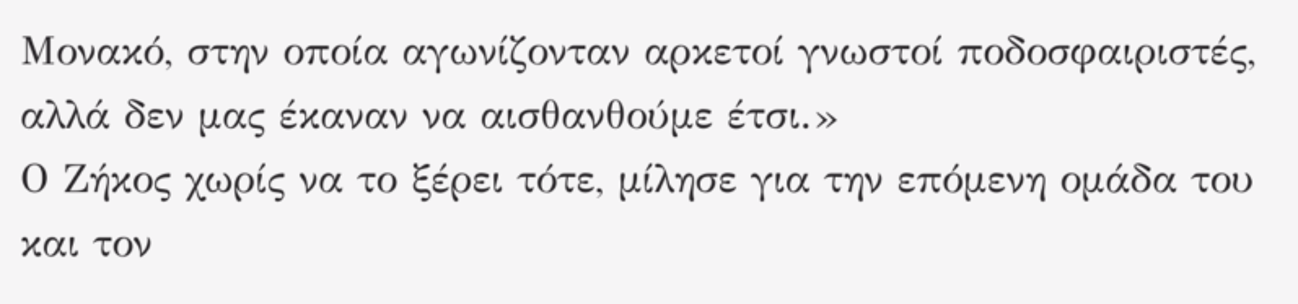Μονακό, στην οποία αγωνίζονταν αρκετοί γνωστοί ποδοσφαιριστές, αλλά δεν μας έκαναν να αισθανθούμε έτσι.»
Ο Ζήκος χωρίς να το ξέρει τότε, μίλησε για την επόμενη ομάδα του και τον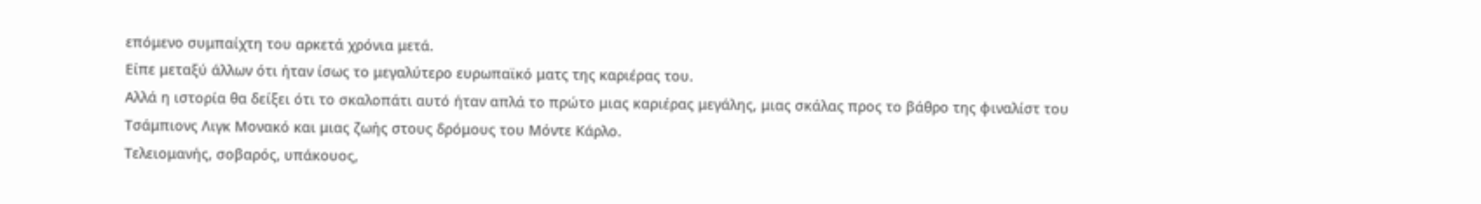επόμενο συμπαίχτη του αρκετά χρόνια μετά.
Είπε μεταξύ άλλων ότι ήταν ίσως το μεγαλύτερο ευρωπαϊκό ματς της καριέρας του.
Αλλά η ιστορία θα δείξει ότι το σκαλοπάτι αυτό ήταν απλά το πρώτο μιας καριέρας μεγάλης, μιας σκάλας προς το βάθρο της φιναλίστ του Τσάμπιονς Λιγκ Μονακό και μιας ζωής στους δρόμους του Μόντε Κάρλο.
Τελειομανής, σοβαρός, υπάκουος,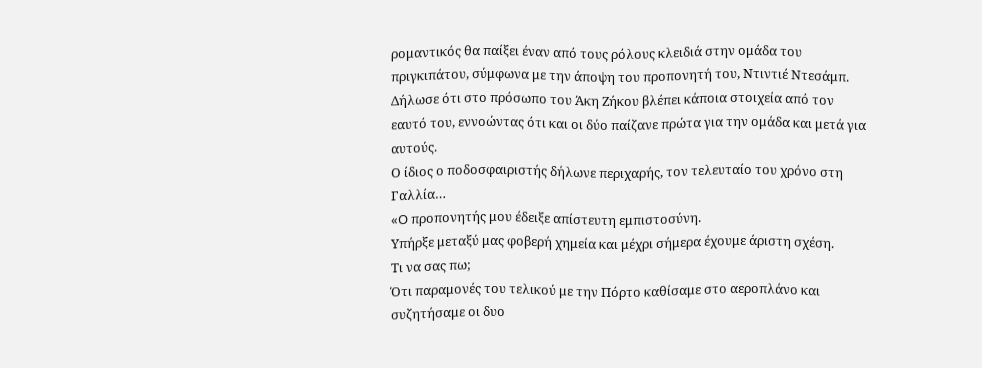ρομαντικός θα παίξει έναν από τους ρόλους κλειδιά στην ομάδα του πριγκιπάτου, σύμφωνα με την άποψη του προπονητή του, Ντιντιέ Ντεσάμπ. Δήλωσε ότι στο πρόσωπο του Άκη Ζήκου βλέπει κάποια στοιχεία από τον εαυτό του, εννοώντας ότι και οι δύο παίζανε πρώτα για την ομάδα και μετά για αυτούς.
Ο ίδιος ο ποδοσφαιριστής δήλωνε περιχαρής, τον τελευταίο του χρόνο στη Γαλλία…
«O προπονητής μου έδειξε απίστευτη εμπιστοσύνη.
Υπήρξε μεταξύ μας φοβερή χημεία και μέχρι σήμερα έχουμε άριστη σχέση.
Τι να σας πω;
Ότι παραμονές του τελικού με την Πόρτο καθίσαμε στο αεροπλάνο και συζητήσαμε οι δυο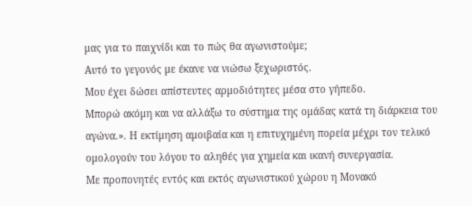μας για το παιχνίδι και το πώς θα αγωνιστούμε;
Αυτό το γεγονός με έκανε να νιώσω ξεχωριστός.
Μου έχει δώσει απίστευτες αρμοδιότητες μέσα στο γήπεδο.
Μπορώ ακόμη και να αλλάξω το σύστημα της ομάδας κατά τη διάρκεια του αγώνα.». Η εκτίμηση αμοιβαία και η επιτυχημένη πορεία μέχρι τον τελικό ομολογούν του λόγου το αληθές για χημεία και ικανή συνεργασία.
Με προπονητές εντός και εκτός αγωνιστικού χώρου η Μονακό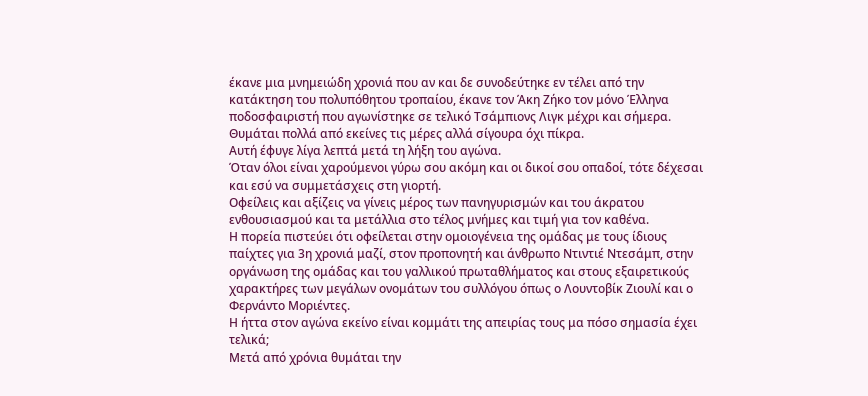έκανε μια μνημειώδη χρονιά που αν και δε συνοδεύτηκε εν τέλει από την κατάκτηση του πολυπόθητου τροπαίου, έκανε τον Άκη Ζήκο τον μόνο Έλληνα ποδοσφαιριστή που αγωνίστηκε σε τελικό Τσάμπιονς Λιγκ μέχρι και σήμερα. Θυμάται πολλά από εκείνες τις μέρες αλλά σίγουρα όχι πίκρα.
Αυτή έφυγε λίγα λεπτά μετά τη λήξη του αγώνα.
Όταν όλοι είναι χαρούμενοι γύρω σου ακόμη και οι δικοί σου οπαδοί, τότε δέχεσαι και εσύ να συμμετάσχεις στη γιορτή.
Οφείλεις και αξίζεις να γίνεις μέρος των πανηγυρισμών και του άκρατου ενθουσιασμού και τα μετάλλια στο τέλος μνήμες και τιμή για τον καθένα.
Η πορεία πιστεύει ότι οφείλεται στην ομοιογένεια της ομάδας με τους ίδιους παίχτες για 3η χρονιά μαζί, στον προπονητή και άνθρωπο Ντιντιέ Ντεσάμπ, στην οργάνωση της ομάδας και του γαλλικού πρωταθλήματος και στους εξαιρετικούς χαρακτήρες των μεγάλων ονομάτων του συλλόγου όπως ο Λουντοβίκ Ζιουλί και ο Φερνάντο Μοριέντες.
Η ήττα στον αγώνα εκείνο είναι κομμάτι της απειρίας τους μα πόσο σημασία έχει τελικά;
Μετά από χρόνια θυμάται την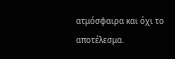ατμόσφαιρα και όχι το αποτέλεσμα.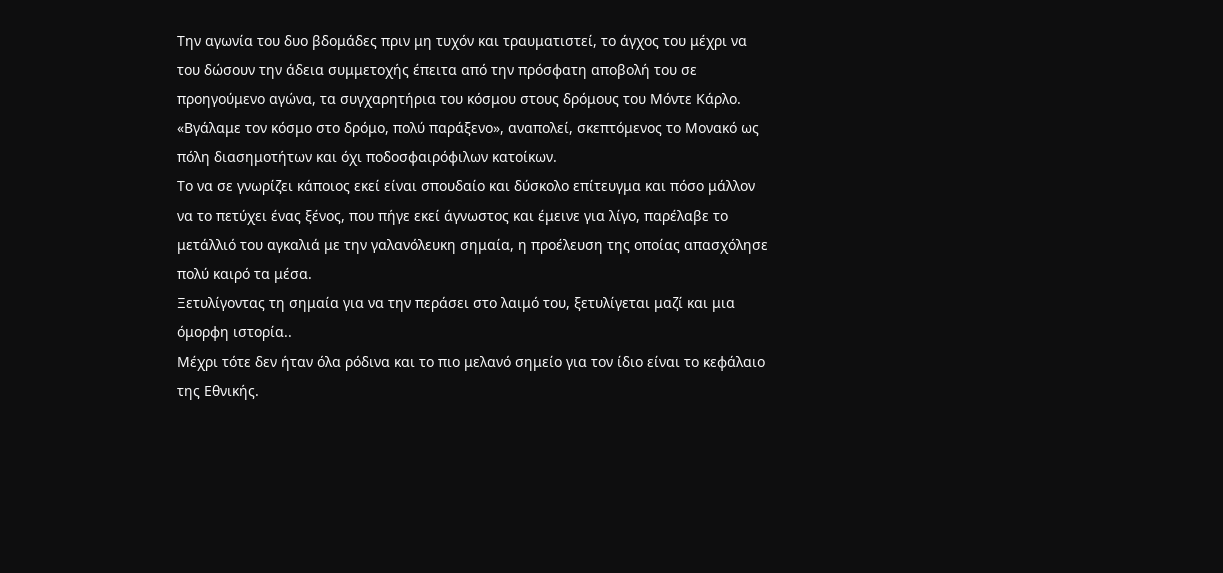Την αγωνία του δυο βδομάδες πριν μη τυχόν και τραυματιστεί, το άγχος του μέχρι να του δώσουν την άδεια συμμετοχής έπειτα από την πρόσφατη αποβολή του σε προηγούμενο αγώνα, τα συγχαρητήρια του κόσμου στους δρόμους του Μόντε Κάρλο.
«Βγάλαμε τον κόσμο στο δρόμο, πολύ παράξενο», αναπολεί, σκεπτόμενος το Μονακό ως πόλη διασημοτήτων και όχι ποδοσφαιρόφιλων κατοίκων.
Το να σε γνωρίζει κάποιος εκεί είναι σπουδαίο και δύσκολο επίτευγμα και πόσο μάλλον να το πετύχει ένας ξένος, που πήγε εκεί άγνωστος και έμεινε για λίγο, παρέλαβε το μετάλλιό του αγκαλιά με την γαλανόλευκη σημαία, η προέλευση της οποίας απασχόλησε πολύ καιρό τα μέσα.
Ξετυλίγοντας τη σημαία για να την περάσει στο λαιμό του, ξετυλίγεται μαζί και μια όμορφη ιστορία..
Μέχρι τότε δεν ήταν όλα ρόδινα και το πιο μελανό σημείο για τον ίδιο είναι το κεφάλαιο της Εθνικής.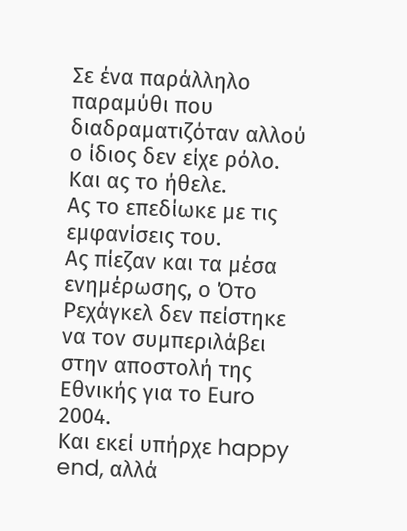Σε ένα παράλληλο παραμύθι που διαδραματιζόταν αλλού ο ίδιος δεν είχε ρόλο. Και ας το ήθελε.
Ας το επεδίωκε με τις εμφανίσεις του.
Aς πίεζαν και τα μέσα ενημέρωσης, ο Ότο Ρεχάγκελ δεν πείστηκε να τον συμπεριλάβει στην αποστολή της Εθνικής για το Euro 2004.
Και εκεί υπήρχε happy end, αλλά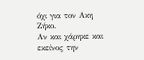όχι για τον Ακη Ζήκο.
Αν και χάρηκε και εκείνος την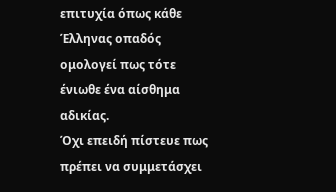επιτυχία όπως κάθε Έλληνας οπαδός ομολογεί πως τότε ένιωθε ένα αίσθημα αδικίας.
Όχι επειδή πίστευε πως πρέπει να συμμετάσχει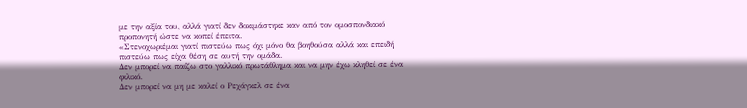με την αξία του, αλλά γιατί δεν δοκιμάστηκε καν από τον ομοσπονδιακό προπονητή ώστε να κοπεί έπειτα.
«Στενοχωριέμαι γιατί πιστεύω πως όχι μόνο θα βοηθούσα αλλά και επειδή πιστεύω πως είχα θέση σε αυτή την ομάδα.
Δεν μπορεί να παίζω στο γαλλικό πρωτάθλημα και να μην έχω κληθεί σε ένα φιλικό.
Δεν μπορεί να μη με καλεί ο Ρεχάγκελ σε ένα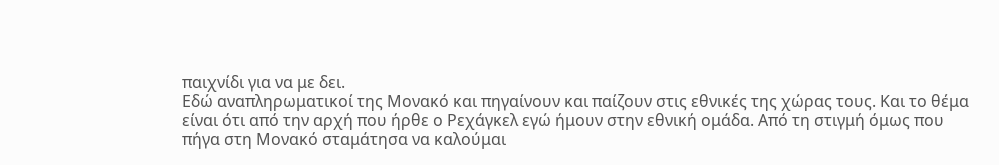παιχνίδι για να με δει.
Εδώ αναπληρωματικοί της Μονακό και πηγαίνουν και παίζουν στις εθνικές της χώρας τους. Και το θέμα είναι ότι από την αρχή που ήρθε ο Ρεχάγκελ εγώ ήμουν στην εθνική ομάδα. Από τη στιγμή όμως που πήγα στη Μονακό σταμάτησα να καλούμαι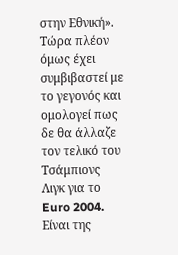στην Εθνική».
Τώρα πλέον όμως έχει συμβιβαστεί με το γεγονός και ομολογεί πως δε θα άλλαζε τον τελικό του Τσάμπιονς Λιγκ για το Euro 2004.
Είναι της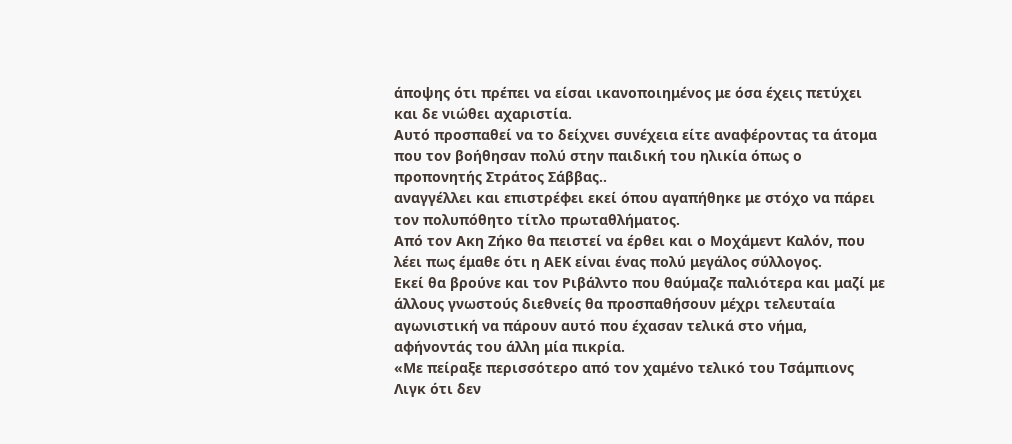άποψης ότι πρέπει να είσαι ικανοποιημένος με όσα έχεις πετύχει και δε νιώθει αχαριστία.
Αυτό προσπαθεί να το δείχνει συνέχεια είτε αναφέροντας τα άτομα που τον βοήθησαν πολύ στην παιδική του ηλικία όπως ο προπονητής Στράτος Σάββας..
αναγγέλλει και επιστρέφει εκεί όπου αγαπήθηκε με στόχο να πάρει τον πολυπόθητο τίτλο πρωταθλήματος.
Από τον Ακη Ζήκο θα πειστεί να έρθει και ο Μοχάμεντ Καλόν, που λέει πως έμαθε ότι η ΑΕΚ είναι ένας πολύ μεγάλος σύλλογος.
Εκεί θα βρούνε και τον Ριβάλντο που θαύμαζε παλιότερα και μαζί με άλλους γνωστούς διεθνείς θα προσπαθήσουν μέχρι τελευταία αγωνιστική να πάρουν αυτό που έχασαν τελικά στο νήμα, αφήνοντάς του άλλη μία πικρία.
«Με πείραξε περισσότερο από τον χαμένο τελικό του Τσάμπιονς Λιγκ ότι δεν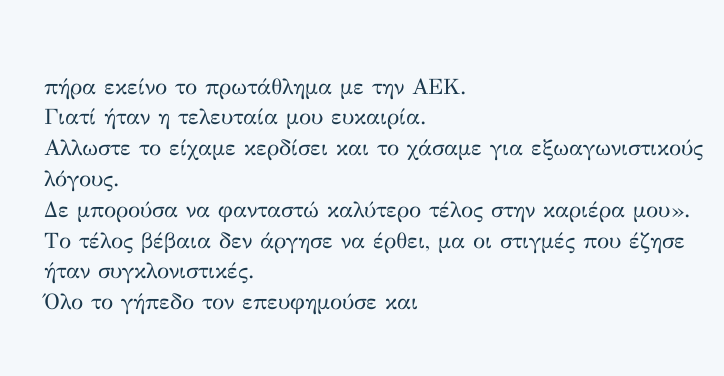πήρα εκείνο το πρωτάθλημα με την ΑΕΚ.
Γιατί ήταν η τελευταία μου ευκαιρία.
Αλλωστε το είχαμε κερδίσει και το χάσαμε για εξωαγωνιστικούς λόγους.
Δε μπορούσα να φανταστώ καλύτερο τέλος στην καριέρα μου».
Το τέλος βέβαια δεν άργησε να έρθει, μα οι στιγμές που έζησε ήταν συγκλονιστικές.
Όλο το γήπεδο τον επευφημούσε και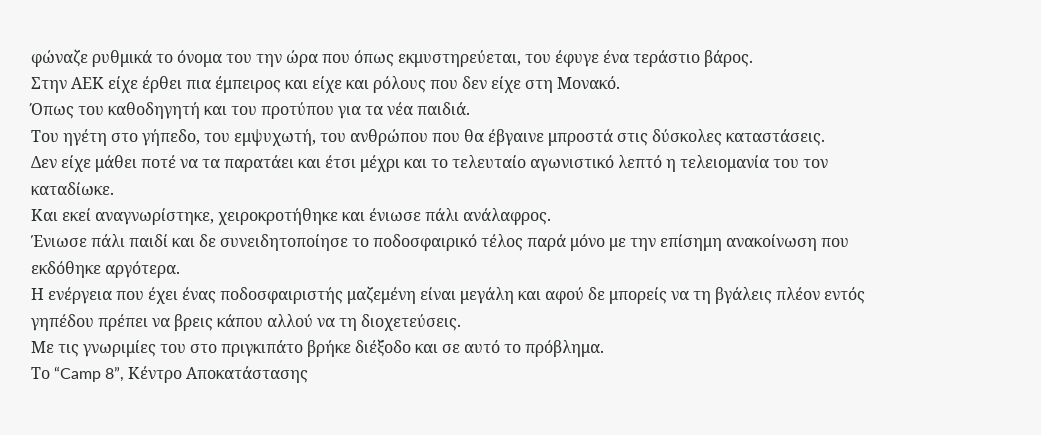φώναζε ρυθμικά το όνομα του την ώρα που όπως εκμυστηρεύεται, του έφυγε ένα τεράστιο βάρος.
Στην ΑΕΚ είχε έρθει πια έμπειρος και είχε και ρόλους που δεν είχε στη Μονακό.
Όπως του καθοδηγητή και του προτύπου για τα νέα παιδιά.
Του ηγέτη στο γήπεδο, του εμψυχωτή, του ανθρώπου που θα έβγαινε μπροστά στις δύσκολες καταστάσεις.
Δεν είχε μάθει ποτέ να τα παρατάει και έτσι μέχρι και το τελευταίο αγωνιστικό λεπτό η τελειομανία του τον καταδίωκε.
Και εκεί αναγνωρίστηκε, χειροκροτήθηκε και ένιωσε πάλι ανάλαφρος.
Ένιωσε πάλι παιδί και δε συνειδητοποίησε το ποδοσφαιρικό τέλος παρά μόνο με την επίσημη ανακοίνωση που εκδόθηκε αργότερα.
Η ενέργεια που έχει ένας ποδοσφαιριστής μαζεμένη είναι μεγάλη και αφού δε μπορείς να τη βγάλεις πλέον εντός γηπέδου πρέπει να βρεις κάπου αλλού να τη διοχετεύσεις.
Με τις γνωριμίες του στο πριγκιπάτο βρήκε διέξοδο και σε αυτό το πρόβλημα.
Το “Camp 8”, Κέντρο Αποκατάστασης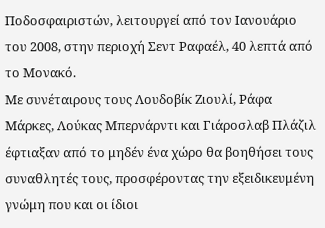Ποδοσφαιριστών, λειτουργεί από τον Ιανουάριο του 2008, στην περιοχή Σεντ Ραφαέλ, 40 λεπτά από το Μονακό.
Με συνέταιρους τους Λουδοβίκ Ζιουλί, Ράφα Μάρκες, Λούκας Μπερνάρντι και Γιάροσλαβ Πλάζιλ έφτιαξαν από το μηδέν ένα χώρο θα βοηθήσει τους συναθλητές τους, προσφέροντας την εξειδικευμένη γνώμη που και οι ίδιοι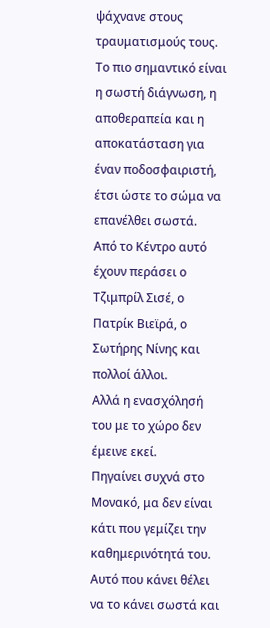ψάχνανε στους τραυματισμούς τους.
Το πιο σημαντικό είναι η σωστή διάγνωση, η αποθεραπεία και η αποκατάσταση για έναν ποδοσφαιριστή, έτσι ώστε το σώμα να επανέλθει σωστά.
Από το Κέντρο αυτό έχουν περάσει ο Τζιμπρίλ Σισέ, ο Πατρίκ Βιεϊρά, ο Σωτήρης Νίνης και πολλοί άλλοι.
Αλλά η ενασχόλησή του με το χώρο δεν έμεινε εκεί.
Πηγαίνει συχνά στο Μονακό, μα δεν είναι κάτι που γεμίζει την καθημερινότητά του.
Αυτό που κάνει θέλει να το κάνει σωστά και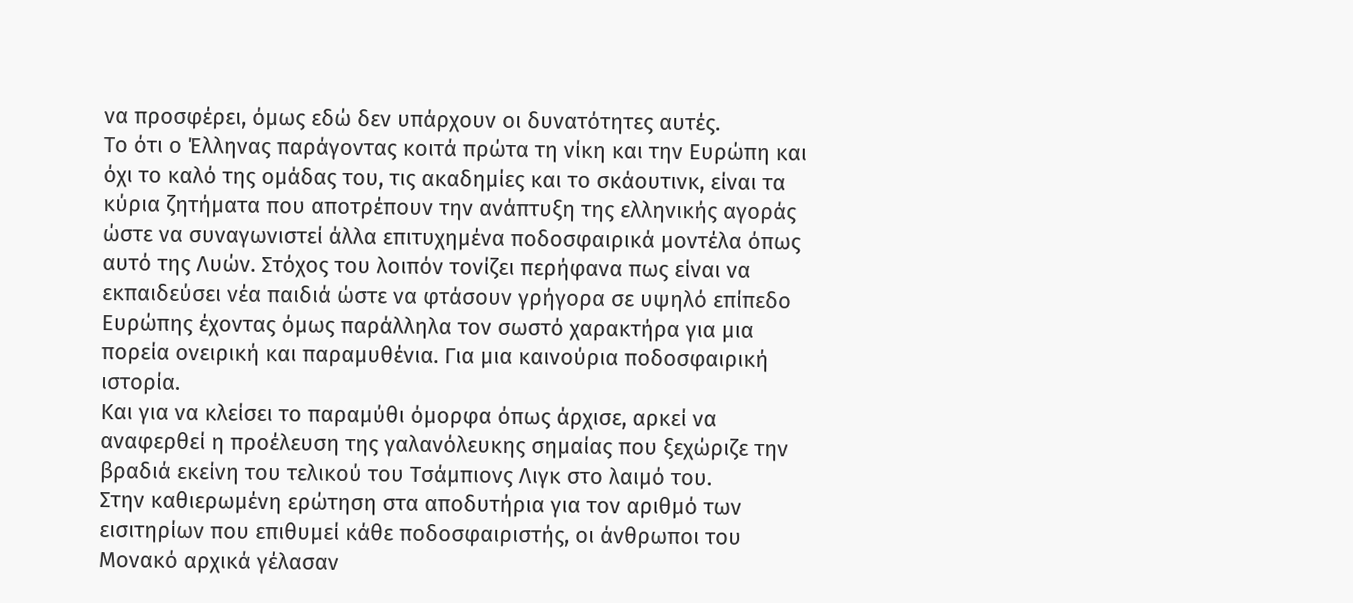να προσφέρει, όμως εδώ δεν υπάρχουν οι δυνατότητες αυτές.
Το ότι ο Έλληνας παράγοντας κοιτά πρώτα τη νίκη και την Ευρώπη και όχι το καλό της ομάδας του, τις ακαδημίες και το σκάουτινκ, είναι τα κύρια ζητήματα που αποτρέπουν την ανάπτυξη της ελληνικής αγοράς ώστε να συναγωνιστεί άλλα επιτυχημένα ποδοσφαιρικά μοντέλα όπως αυτό της Λυών. Στόχος του λοιπόν τονίζει περήφανα πως είναι να εκπαιδεύσει νέα παιδιά ώστε να φτάσουν γρήγορα σε υψηλό επίπεδο Ευρώπης έχοντας όμως παράλληλα τον σωστό χαρακτήρα για μια πορεία ονειρική και παραμυθένια. Για μια καινούρια ποδοσφαιρική ιστορία.
Και για να κλείσει το παραμύθι όμορφα όπως άρχισε, αρκεί να αναφερθεί η προέλευση της γαλανόλευκης σημαίας που ξεχώριζε την βραδιά εκείνη του τελικού του Τσάμπιονς Λιγκ στο λαιμό του.
Στην καθιερωμένη ερώτηση στα αποδυτήρια για τον αριθμό των εισιτηρίων που επιθυμεί κάθε ποδοσφαιριστής, οι άνθρωποι του Μονακό αρχικά γέλασαν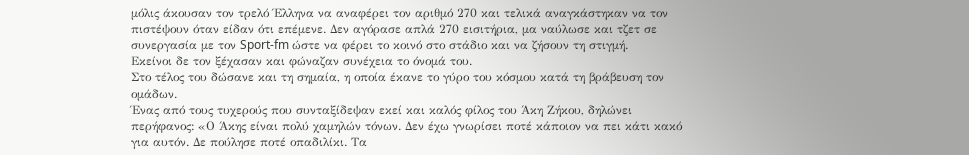μόλις άκουσαν τον τρελό Έλληνα να αναφέρει τον αριθμό 270 και τελικά αναγκάστηκαν να τον πιστέψουν όταν είδαν ότι επέμενε. Δεν αγόρασε απλά 270 εισιτήρια, μα ναύλωσε και τζετ σε συνεργασία με τον Sport-fm ώστε να φέρει το κοινό στο στάδιο και να ζήσουν τη στιγμή.
Εκείνοι δε τον ξέχασαν και φώναζαν συνέχεια το όνομά του.
Στο τέλος του δώσανε και τη σημαία, η οποία έκανε το γύρο του κόσμου κατά τη βράβευση τον ομάδων.
Ένας από τους τυχερούς που συνταξίδεψαν εκεί και καλός φίλος του Άκη Ζήκου, δηλώνει περήφανος: «Ο Άκης είναι πολύ χαμηλών τόνων. Δεν έχω γνωρίσει ποτέ κάποιον να πει κάτι κακό για αυτόν. Δε πούλησε ποτέ οπαδιλίκι. Τα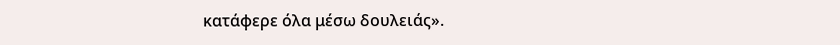κατάφερε όλα μέσω δουλειάς».